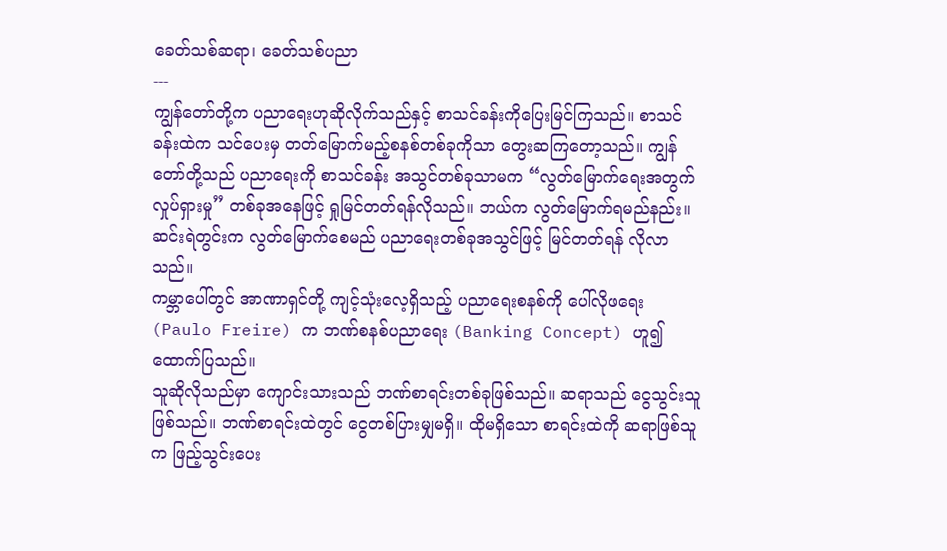ခေတ်သစ်ဆရာ၊ ခေတ်သစ်ပညာ
---
ကျွန်တော်တို့က ပညာရေးဟုဆိုလိုက်သည်နှင့် စာသင်ခန်းကိုပြေးမြင်ကြသည်။ စာသင်ခန်းထဲက သင်ပေးမှ တတ်မြောက်မည့်စနစ်တစ်ခုကိုသာ တွေးဆကြတော့သည်။ ကျွန်တော်တို့သည် ပညာရေးကို စာသင်ခန်း အသွင်တစ်ခုသာမက “လွတ်မြောက်ရေးအတွက်လှုပ်ရှားမှု” တစ်ခုအနေဖြင့် ရှုမြင်တတ်ရန်လိုသည်။ ဘယ်က လွတ်မြောက်ရမည်နည်း။ ဆင်းရဲတွင်းက လွတ်မြောက်စေမည် ပညာရေးတစ်ခုအသွင်ဖြင့် မြင်တတ်ရန် လိုလာသည်။
ကမ္ဘာပေါ်တွင် အာဏာရှင်တို့ ကျင့်သုံးလေ့ရှိသည့် ပညာရေးစနစ်ကို ပေါ်လိုဖရေး (Paulo Freire) က ဘဏ်စနစ်ပညာရေး (Banking Concept) ဟူ၍ ထောက်ပြသည်။
သူဆိုလိုသည်မှာ ကျောင်းသားသည် ဘဏ်စာရင်းတစ်ခုဖြစ်သည်။ ဆရာသည် ငွေသွင်းသူဖြစ်သည်။ ဘဏ်စာရင်းထဲတွင် ငွေတစ်ပြားမျှမရှိ။ ထိုမရှိသော စာရင်းထဲကို ဆရာဖြစ်သူက ဖြည့်သွင်းပေး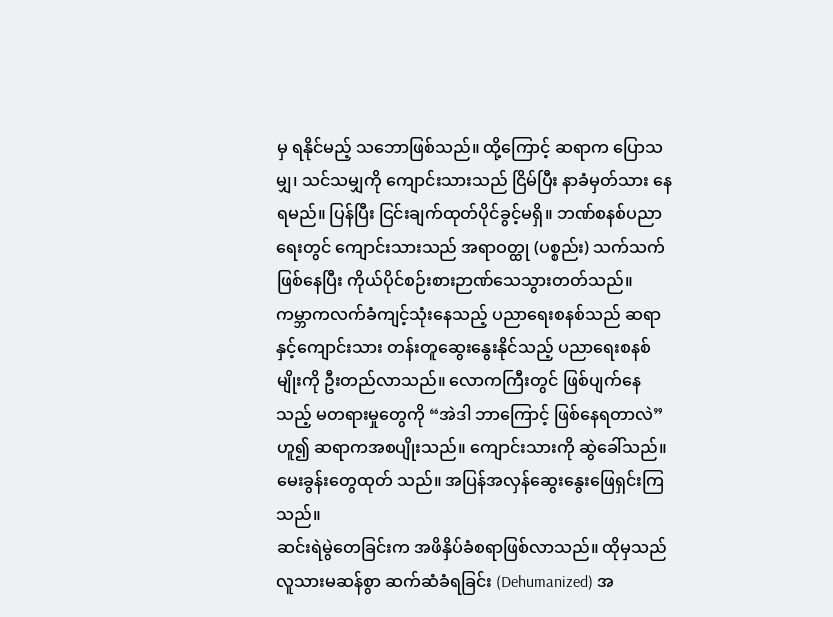မှ ရနိုင်မည့် သဘောဖြစ်သည်။ ထို့ကြောင့် ဆရာက ပြောသမျှ၊ သင်သမျှကို ကျောင်းသားသည် ငြိမ်ပြီး နာခံမှတ်သား နေရမည်။ ပြန်ပြီး ငြင်းချက်ထုတ်ပိုင်ခွင့်မရှိ။ ဘဏ်စနစ်ပညာရေးတွင် ကျောင်းသားသည် အရာဝတ္ထု (ပစ္စည်း) သက်သက်ဖြစ်နေပြီး ကိုယ်ပိုင်စဉ်းစားဉာဏ်သေသွားတတ်သည်။
ကမ္ဘာကလက်ခံကျင့်သုံးနေသည့် ပညာရေးစနစ်သည် ဆရာနှင့်ကျောင်းသား တန်းတူဆွေးနွေးနိုင်သည့် ပညာရေးစနစ်မျိုးကို ဦးတည်လာသည်။ လောကကြီးတွင် ဖြစ်ပျက်နေသည့် မတရားမှုတွေကို “အဲဒါ ဘာကြောင့် ဖြစ်နေရတာလဲ” ဟူ၍ ဆရာကအစပျိုးသည်။ ကျောင်းသားကို ဆွဲခေါ်သည်။ မေးခွန်းတွေထုတ် သည်။ အပြန်အလှန်ဆွေးနွေးဖြေရှင်းကြသည်။
ဆင်းရဲမွဲတေခြင်းက အဖိနှိပ်ခံစရာဖြစ်လာသည်။ ထိုမှသည် လူသားမဆန်စွာ ဆက်ဆံခံရခြင်း (Dehumanized) အ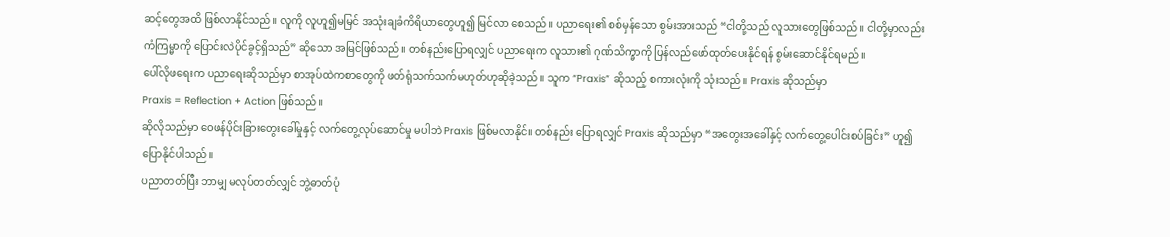ဆင့်တွေအထိ ဖြစ်လာနိုင်သည်။ လူကို လူဟူ၍မမြင် အသုံးချခံကိရိယာတွေဟူ၍ မြင်လာ စေသည်။ ပညာရေး၏ စစ်မှန်သော စွမ်းအားသည် “ငါတို့သည် လူသားတွေဖြစ်သည်။ ငါတို့မှာလည်း ကံကြမ္မာကို ပြောင်းလဲပိုင်ခွင့်ရှိသည်” ဆိုသော အမြင်ဖြစ်သည်။ တစ်နည်းပြောရလျှင် ပညာရေးက လူသား၏ ဂုဏ်သိက္ခာကို ပြန်လည်ဖော်ထုတ်ပေးနိုင်ရန် စွမ်းဆောင်နိုင်ရမည်။
ပေါ်လိုဖရေးက ပညာရေးဆိုသည်မှာ စာအုပ်ထဲကစာတွေကို ဖတ်ရုံသက်သက်မဟုတ်ဟုဆိုခဲ့သည်။ သူက “Praxis” ဆိုသည့် စကားလုံးကို သုံးသည်။ Praxis ဆိုသည်မှာ
Praxis = Reflection + Action ဖြစ်သည်။
ဆိုလိုသည်မှာ ဝေဖန်ပိုင်းခြားတွေးခေါ်မှုနှင့် လက်တွေ့လုပ်ဆောင်မှု မပါဘဲ Praxis ဖြစ်မလာနိုင်။ တစ်နည်း ပြောရလျှင် Praxis ဆိုသည်မှာ “အတွေးအခေါ်နှင့် လက်တွေ့ပေါင်းစပ်ခြင်း” ဟူ၍ ပြောနိုင်ပါသည်။
ပညာတတ်ပြီး ဘာမျှ မလုပ်တတ်လျှင် ဘွဲ့ဓာတ်ပုံ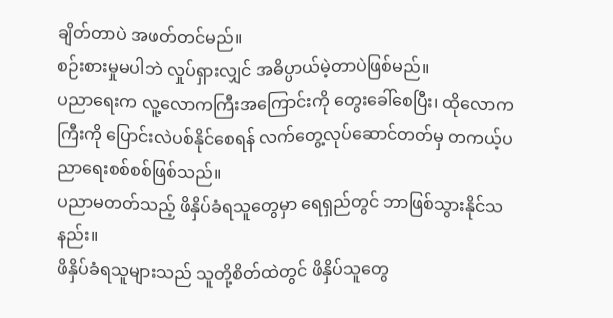ချိတ်တာပဲ အဖတ်တင်မည်။
စဉ်းစားမှုမပါဘဲ လှုပ်ရှားလျှင် အဓိပ္ပာယ်မဲ့တာပဲဖြစ်မည်။
ပညာရေးက လူ့လောကကြီးအကြောင်းကို တွေးခေါ်စေပြီး၊ ထိုလောကကြီးကို ပြောင်းလဲပစ်နိုင်စေရန် လက်တွေ့လုပ်ဆောင်တတ်မှ တကယ့်ပညာရေးစစ်စစ်ဖြစ်သည်။
ပညာမတတ်သည့် ဖိနှိပ်ခံရသူတွေမှာ ရေရှည်တွင် ဘာဖြစ်သွားနိုင်သနည်း။
ဖိနှိပ်ခံရသူများသည် သူတို့စိတ်ထဲတွင် ဖိနှိပ်သူတွေ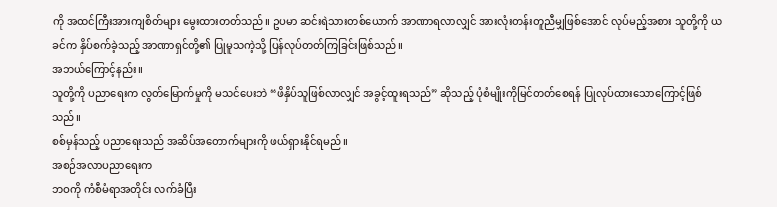ကို အထင်ကြီးအားကျစိတ်များ မွေးထားတတ်သည်။ ဥပမာ ဆင်းရဲသားတစ်ယောက် အာဏာရလာလျှင် အားလုံးတန်းတူညီမျှဖြစ်အောင် လုပ်မည့်အစား သူတို့ကို ယခင်က နှိပ်စက်ခဲ့သည့် အာဏာရှင်တို့၏ ပြုမူသကဲ့သို့ ပြန်လုပ်တတ်ကြခြင်းဖြစ်သည်။
အဘယ်ကြောင့်နည်း။
သူတို့ကို ပညာရေးက လွတ်မြောက်မှုကို မသင်ပေးဘဲ “ဖိနှိပ်သူဖြစ်လာလျှင် အခွင့်ထူးရသည်” ဆိုသည့် ပုံစံမျိုးကိုမြင်တတ်စေရန် ပြုလုပ်ထားသောကြောင့်ဖြစ်သည်။
စစ်မှန်သည့် ပညာရေးသည် အဆိပ်အတောက်များကို ဖယ်ရှားနိုင်ရမည်။
အစဉ်အလာပညာရေးက
ဘဝကို ကံစီမံရာအတိုင်း လက်ခံပြီး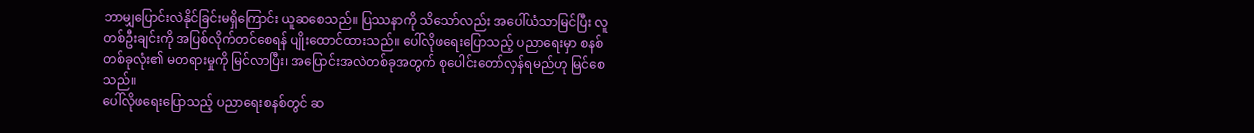ဘာမျှပြောင်းလဲနိုင်ခြင်းမရှိကြောင်း ယူဆစေသည်။ ပြဿနာကို သိသော်လည်း အပေါ်ယံသာမြင်ပြီး လူတစ်ဦးချင်းကို အပြစ်လိုက်တင်စေရန် ပျိုးထောင်ထားသည်။ ပေါ်လိုဖရေးပြောသည့် ပညာရေးမှာ စနစ်တစ်ခုလုံး၏ မတရားမှုကို မြင်လာပြီး၊ အပြောင်းအလဲတစ်ခုအတွက် စုပေါင်းတော်လှန်ရမည်ဟု မြင်စေသည်။
ပေါ်လိုဖရေးပြောသည့် ပညာရေးစနစ်တွင် ဆ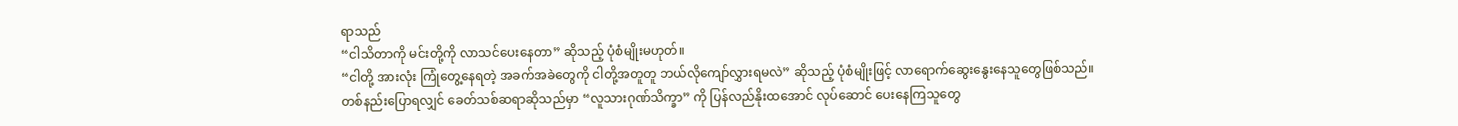ရာသည်
“ငါသိတာကို မင်းတို့ကို လာသင်ပေးနေတာ” ဆိုသည့် ပုံစံမျိုးမဟုတ်။
“ငါတို့ အားလုံး ကြုံတွေ့နေရတဲ့ အခက်အခဲတွေကို ငါတို့အတူတူ ဘယ်လိုကျော်လွှားရမလဲ” ဆိုသည့် ပုံစံမျိုးဖြင့် လာရောက်ဆွေးနွေးနေသူတွေဖြစ်သည်။
တစ်နည်းပြောရလျှင် ခေတ်သစ်ဆရာဆိုသည်မှာ “လူသားဂုဏ်သိက္ခာ” ကို ပြန်လည်နိုးထအောင် လုပ်ဆောင် ပေးနေကြသူတွေ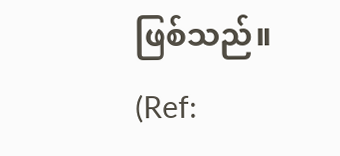ဖြစ်သည်။
(Ref: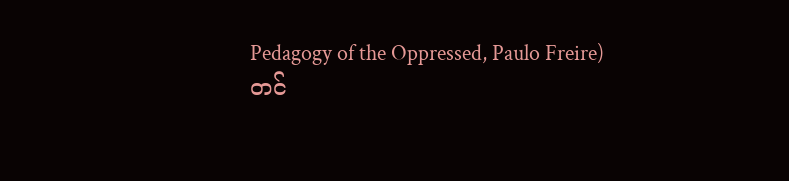Pedagogy of the Oppressed, Paulo Freire)
တင်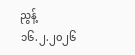ညွန့်
၁၆.၂.၂၀၂၆